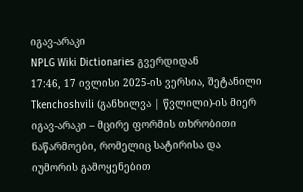იგავ-არაკი
NPLG Wiki Dictionaries გვერდიდან
17:46, 17 ივლისი 2025-ის ვერსია, შეტანილი Tkenchoshvili (განხილვა | წვლილი)-ის მიერ
იგავ-არაკი – მცირე ფორმის თხრობითი ნაწარმოები, რომელიც სატირისა და იუმორის გამოყენებით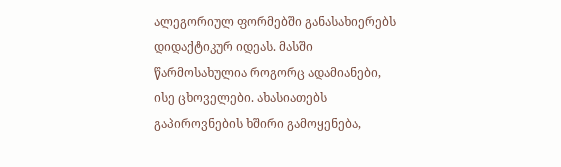ალეგორიულ ფორმებში განასახიერებს დიდაქტიკურ იდეას. მასში წარმოსახულია როგორც ადამიანები, ისე ცხოველები. ახასიათებს გაპიროვნების ხშირი გამოყენება,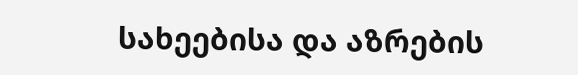სახეებისა და აზრების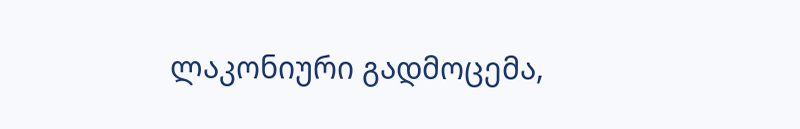ლაკონიური გადმოცემა,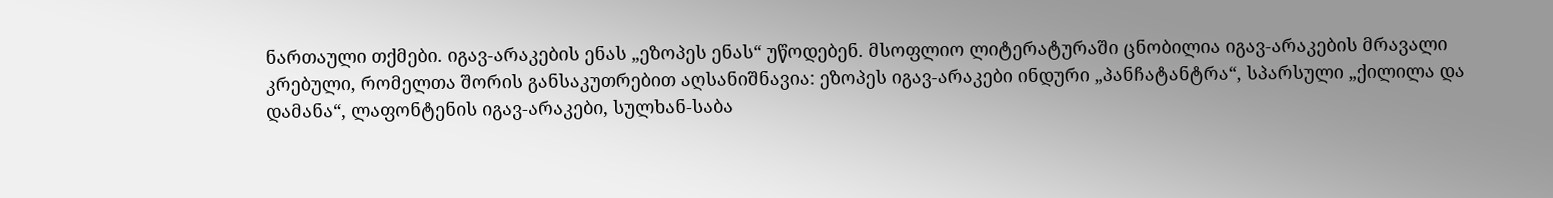ნართაული თქმები. იგავ-არაკების ენას „ეზოპეს ენას“ უწოდებენ. მსოფლიო ლიტერატურაში ცნობილია იგავ-არაკების მრავალი კრებული, რომელთა შორის განსაკუთრებით აღსანიშნავია: ეზოპეს იგავ-არაკები ინდური „პანჩატანტრა“, სპარსული „ქილილა და დამანა“, ლაფონტენის იგავ-არაკები, სულხან-საბა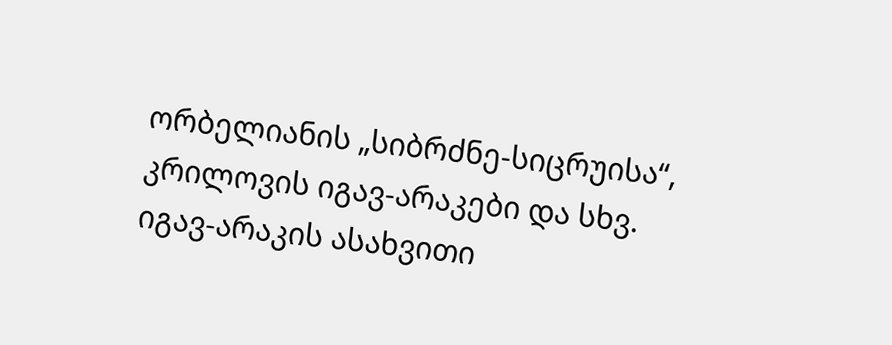ორბელიანის „სიბრძნე-სიცრუისა“, კრილოვის იგავ-არაკები და სხვ.
იგავ-არაკის ასახვითი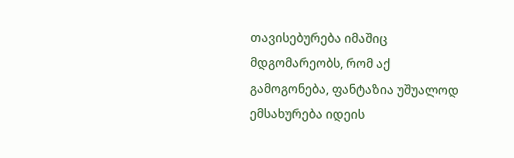თავისებურება იმაშიც მდგომარეობს, რომ აქ გამოგონება, ფანტაზია უშუალოდ ემსახურება იდეის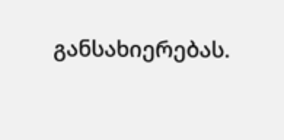განსახიერებას.